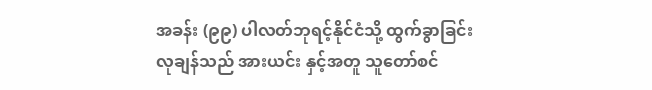အခန်း (၉၉) ပါလတ်ဘုရင့်နိုင်ငံသို့ ထွက်ခွာခြင်း
လုချန်သည် အားယင်း နှင့်အတူ သူတော်စင်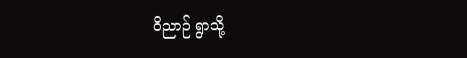ဝိညာဉ် ရွာသို့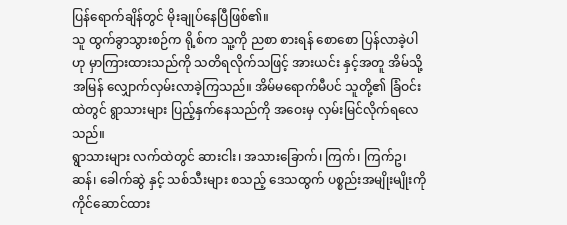ပြန်ရောက်ချိန်တွင် မိုးချုပ်နေပြီဖြစ်၏။
သူ ထွက်ခွာသွားစဉ်က ရို့စ်က သူ့ကို ညစာ စားရန် စောစော ပြန်လာခဲ့ပါဟု မှာကြားထားသည်ကို သတိရလိုက်သဖြင့် အားယင်း နှင့်အတူ အိမ်သို့ အမြန် လျှောက်လှမ်းလာခဲ့ကြသည်။ အိမ်မရောက်မီပင် သူတို့၏ ခြံဝင်းထဲတွင် ရွာသားများ ပြည့်နှက်နေသည်ကို အဝေးမှ လှမ်းမြင်လိုက်ရလေသည်။
ရွာသားများ လက်ထဲတွင် ဆားငါး၊ အသားခြောက်၊ ကြက်၊ ကြက်ဥ၊ ဆန်၊ ခေါက်ဆွဲ နှင့် သစ်သီးများ စသည့် ဒေသထွက် ပစ္စည်းအမျိုးမျိုးကို ကိုင်ဆောင်ထား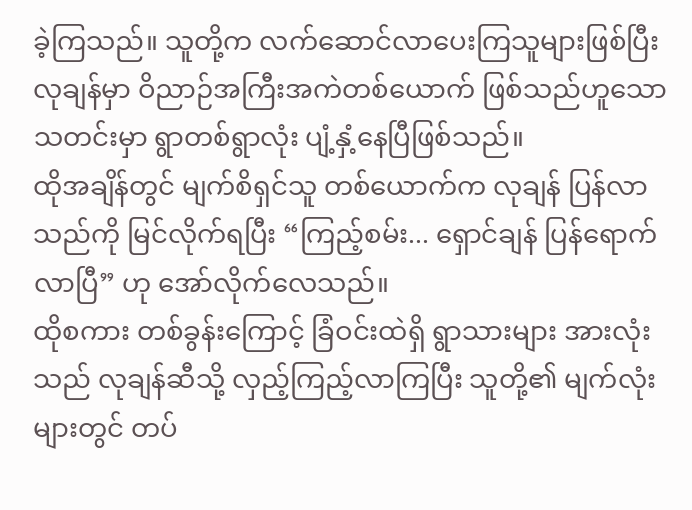ခဲ့ကြသည်။ သူတို့က လက်ဆောင်လာပေးကြသူများဖြစ်ပြီး လုချန်မှာ ဝိညာဉ်အကြီးအကဲတစ်ယောက် ဖြစ်သည်ဟူသော သတင်းမှာ ရွာတစ်ရွာလုံး ပျံ့နှံ့နေပြီဖြစ်သည်။
ထိုအချိန်တွင် မျက်စိရှင်သူ တစ်ယောက်က လုချန် ပြန်လာသည်ကို မြင်လိုက်ရပြီး “ကြည့်စမ်း... ရှောင်ချန် ပြန်ရောက်လာပြီ” ဟု အော်လိုက်လေသည်။
ထိုစကား တစ်ခွန်းကြောင့် ခြံဝင်းထဲရှိ ရွာသားများ အားလုံးသည် လုချန်ဆီသို့ လှည့်ကြည့်လာကြပြီး သူတို့၏ မျက်လုံးများတွင် တပ်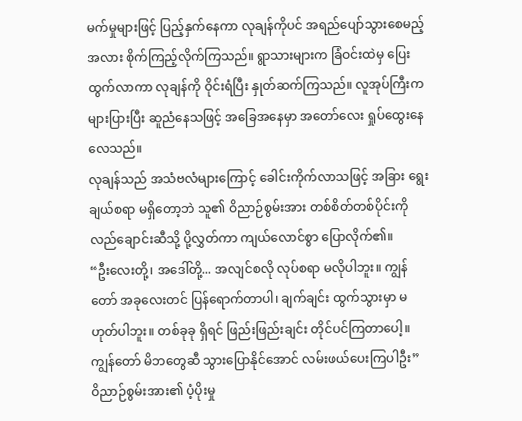မက်မှုများဖြင့် ပြည့်နှက်နေကာ လုချန်ကိုပင် အရည်ပျော်သွားစေမည့်အလား စိုက်ကြည့်လိုက်ကြသည်။ ရွာသားများက ခြံဝင်းထဲမှ ပြေးထွက်လာကာ လုချန်ကို ဝိုင်းရံပြီး နှုတ်ဆက်ကြသည်။ လူအုပ်ကြီးက များပြားပြီး ဆူညံနေသဖြင့် အခြေအနေမှာ အတော်လေး ရှုပ်ထွေးနေလေသည်။
လုချန်သည် အသံဗလံများကြောင့် ခေါင်းကိုက်လာသဖြင့် အခြား ရွေးချယ်စရာ မရှိတော့ဘဲ သူ၏ ဝိညာဉ်စွမ်းအား တစ်စိတ်တစ်ပိုင်းကို လည်ချောင်းဆီသို့ ပို့လွှတ်ကာ ကျယ်လောင်စွာ ပြောလိုက်၏။
“ဦးလေးတို့၊ အဒေါ်တို့... အလျင်စလို လုပ်စရာ မလိုပါဘူး။ ကျွန်တော် အခုလေးတင် ပြန်ရောက်တာပါ၊ ချက်ချင်း ထွက်သွားမှာ မဟုတ်ပါဘူး။ တစ်ခုခု ရှိရင် ဖြည်းဖြည်းချင်း တိုင်ပင်ကြတာပေါ့။ ကျွန်တော် မိဘတွေဆီ သွားပြောနိုင်အောင် လမ်းဖယ်ပေးကြပါဦး”
ဝိညာဉ်စွမ်းအား၏ ပံ့ပိုးမှု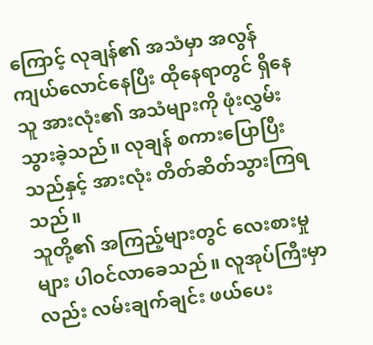ကြောင့် လုချန်၏ အသံမှာ အလွန် ကျယ်လောင်နေပြီး ထိုနေရာတွင် ရှိနေသူ အားလုံး၏ အသံများကို ဖုံးလွှမ်းသွားခဲ့သည်။ လုချန် စကားပြောပြီးသည်နှင့် အားလုံး တိတ်ဆိတ်သွားကြရသည်။
သူတို့၏ အကြည့်များတွင် လေးစားမှုများ ပါဝင်လာခေသည်။ လူအုပ်ကြီးမှာလည်း လမ်းချက်ချင်း ဖယ်ပေး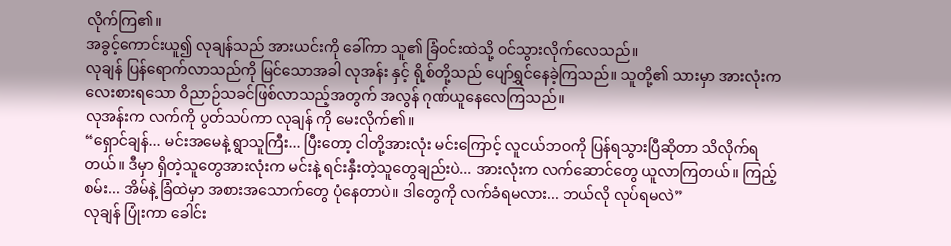လိုက်ကြ၏။
အခွင့်ကောင်းယူ၍ လုချန်သည် အားယင်းကို ခေါ်ကာ သူ၏ ခြံဝင်းထဲသို့ ဝင်သွားလိုက်လေသည်။
လုချန် ပြန်ရောက်လာသည်ကို မြင်သောအခါ လုအန်း နှင့် ရို့စ်တို့သည် ပျော်ရွှင်နေခဲ့ကြသည်။ သူတို့၏ သားမှာ အားလုံးက လေးစားရသော ဝိညာဉ်သခင်ဖြစ်လာသည့်အတွက် အလွန် ဂုဏ်ယူနေလေကြသည်။
လုအန်းက လက်ကို ပွတ်သပ်ကာ လုချန် ကို မေးလိုက်၏။
“ရှောင်ချန်... မင်းအမေနဲ့ ရွာသူကြီး... ပြီးတော့ ငါတို့အားလုံး မင်းကြောင့် လူငယ်ဘဝကို ပြန်ရသွားပြီဆိုတာ သိလိုက်ရတယ်။ ဒီမှာ ရှိတဲ့သူတွေအားလုံးက မင်းနဲ့ ရင်းနှီးတဲ့သူတွေချည်းပဲ... အားလုံးက လက်ဆောင်တွေ ယူလာကြတယ်။ ကြည့်စမ်း... အိမ်နဲ့ ခြံထဲမှာ အစားအသောက်တွေ ပုံနေတာပဲ။ ဒါတွေကို လက်ခံရမလား... ဘယ်လို လုပ်ရမလဲ”
လုချန် ပြုံးကာ ခေါင်း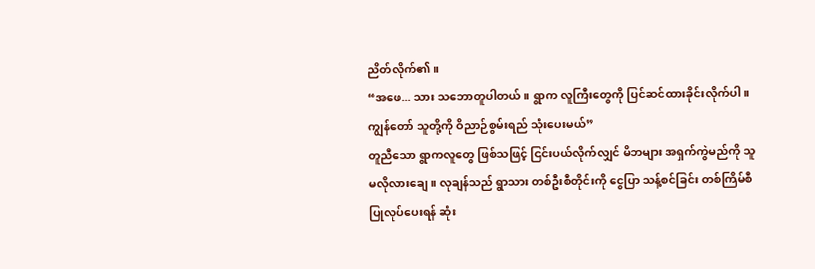ညိတ်လိုက်၏။
“အဖေ... သား သဘောတူပါတယ်။ ရွာက လူကြီးတွေကို ပြင်ဆင်ထားခိုင်းလိုက်ပါ။ ကျွန်တော် သူတို့ကို ဝိညာဉ်စွမ်းရည် သုံးပေးမယ်”
တူညီသော ရွာကလူတွေ ဖြစ်သဖြင့် ငြင်းပယ်လိုက်လျှင် မိဘများ အရှက်ကွဲမည်ကို သူ မလိုလားချေ။ လုချန်သည် ရွာသား တစ်ဦးစီတိုင်းကို ငွေပြာ သန့်စင်ခြင်း တစ်ကြိမ်စီ ပြုလုပ်ပေးရန် ဆုံး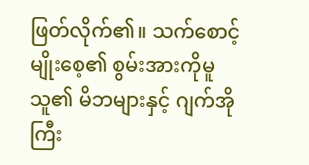ဖြတ်လိုက်၏။ သက်စောင့် မျိုးစေ့၏ စွမ်းအားကိုမူ သူ၏ မိဘများနှင့် ဂျက်အိုကြီး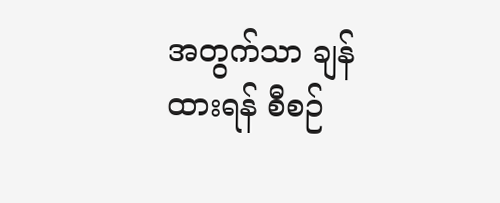အတွက်သာ ချန်ထားရန် စီစဉ်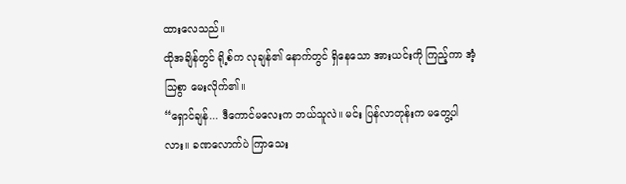ထားလေသည်။
ထိုအချိန်တွင် ရို့စ်က လုချန်၏ နောက်တွင် ရှိနေသော အားယင်းကို ကြည့်ကာ အံ့သြစွာ မေးလိုက်၏။
“ရှောင်ချန်... ဒီကောင်မလေးက ဘယ်သူလဲ။ မင်း ပြန်လာတုန်းက မတွေ့ပါလား။ ခဏလောက်ပဲ ကြာသေး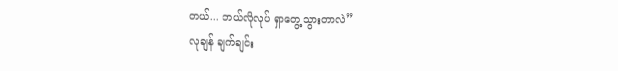တယ်... ဘယ်လိုလုပ် ရှာတွေ့သွားတာလဲ”
လုချန် ချက်ချင်း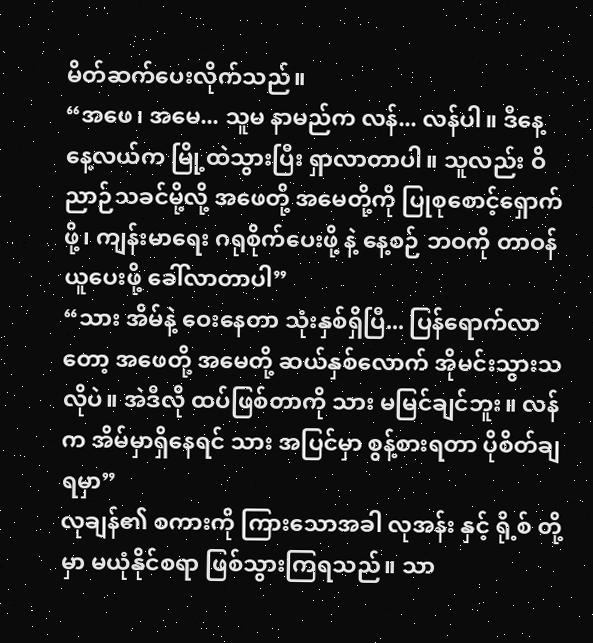မိတ်ဆက်ပေးလိုက်သည်။
“အဖေ၊ အမေ... သူမ နာမည်က လန်... လန်ပါ။ ဒီနေ့ နေ့လယ်က မြို့ထဲသွားပြီး ရှာလာတာပါ။ သူလည်း ဝိညာဉ်သခင်မို့လို့ အဖေတို့ အမေတို့ကို ပြုစုစောင့်ရှောက်ဖို့၊ ကျန်းမာရေး ဂရုစိုက်ပေးဖို့ နဲ့ နေ့စဉ် ဘဝကို တာဝန်ယူပေးဖို့ ခေါ်လာတာပါ”
“သား အိမ်နဲ့ ဝေးနေတာ သုံးနှစ်ရှိပြီ... ပြန်ရောက်လာတော့ အဖေတို့ အမေတို့ ဆယ်နှစ်လောက် အိုမင်းသွားသလိုပဲ။ အဲဒီလို ထပ်ဖြစ်တာကို သား မမြင်ချင်ဘူး။ လန်က အိမ်မှာရှိနေရင် သား အပြင်မှာ စွန့်စားရတာ ပိုစိတ်ချရမှာ”
လုချန်၏ စကားကို ကြားသောအခါ လုအန်း နှင့် ရို့စ် တို့မှာ မယုံနိုင်စရာ ဖြစ်သွားကြရသည်။ သာ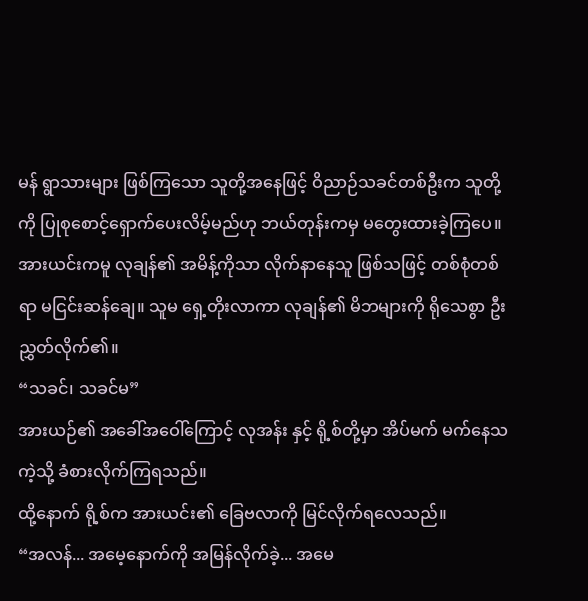မန် ရွာသားများ ဖြစ်ကြသော သူတို့အနေဖြင့် ဝိညာဉ်သခင်တစ်ဦးက သူတို့ကို ပြုစုစောင့်ရှောက်ပေးလိမ့်မည်ဟု ဘယ်တုန်းကမှ မတွေးထားခဲ့ကြပေ။
အားယင်းကမူ လုချန်၏ အမိန့်ကိုသာ လိုက်နာနေသူ ဖြစ်သဖြင့် တစ်စုံတစ်ရာ မငြင်းဆန်ချေ။ သူမ ရှေ့တိုးလာကာ လုချန်၏ မိဘများကို ရိုသေစွာ ဦးညွှတ်လိုက်၏။
“သခင်၊ သခင်မ”
အားယဉ်၏ အခေါ်အဝေါ်ကြောင့် လုအန်း နှင့် ရို့စ်တို့မှာ အိပ်မက် မက်နေသကဲ့သို့ ခံစားလိုက်ကြရသည်။
ထို့နောက် ရို့စ်က အားယင်း၏ ခြေဗလာကို မြင်လိုက်ရလေသည်။
“အလန်... အမေ့နောက်ကို အမြန်လိုက်ခဲ့... အမေ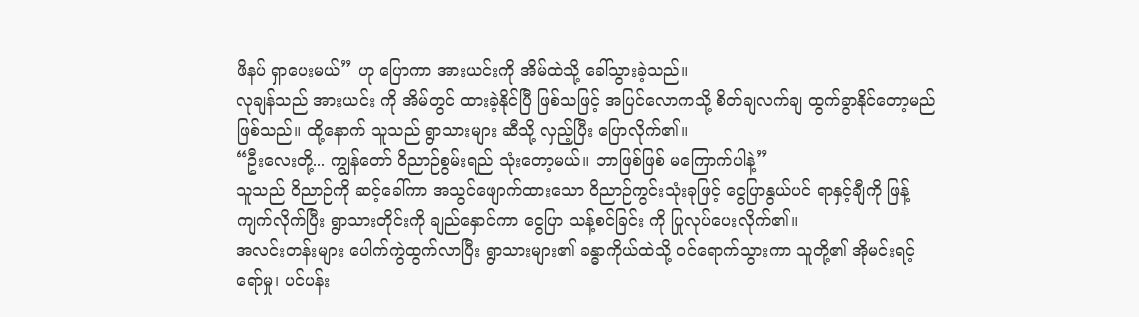ဖိနပ် ရှာပေးမယ်” ဟု ပြောကာ အားယင်းကို အိမ်ထဲသို့ ခေါ်သွားခဲ့သည်။
လုချန်သည် အားယင်း ကို အိမ်တွင် ထားခဲ့နိုင်ပြီ ဖြစ်သဖြင့် အပြင်လောကသို့ စိတ်ချလက်ချ ထွက်ခွာနိုင်တော့မည် ဖြစ်သည်။ ထို့နောက် သူသည် ရွာသားများ ဆီသို့ လှည့်ပြီး ပြောလိုက်၏။
“ဦးလေးတို့... ကျွန်တော် ဝိညာဉ်စွမ်းရည် သုံးတော့မယ်။ ဘာဖြစ်ဖြစ် မကြောက်ပါနဲ့”
သူသည် ဝိညာဉ်ကို ဆင့်ခေါ်ကာ အသွင်ဖျောက်ထားသော ဝိညာဉ်ကွင်းသုံးခုဖြင့် ငွေပြာနွယ်ပင် ရာနှင့်ချီကို ဖြန့်ကျက်လိုက်ပြီး ရွာသားတိုင်းကို ချည်နှောင်ကာ ငွေပြာ သန့်စင်ခြင်း ကို ပြုလုပ်ပေးလိုက်၏။
အလင်းတန်းများ ပေါက်ကွဲထွက်လာပြီး ရွာသားများ၏ ခန္ဓာကိုယ်ထဲသို့ ဝင်ရောက်သွားကာ သူတို့၏ အိုမင်းရင့်ရော်မှု၊ ပင်ပန်း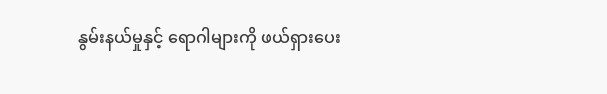နွမ်းနယ်မှုနှင့် ရောဂါများကို ဖယ်ရှားပေး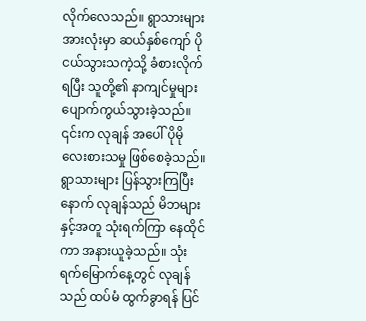လိုက်လေသည်။ ရွာသားများ အားလုံးမှာ ဆယ်နှစ်ကျော် ပိုငယ်သွားသကဲ့သို့ ခံစားလိုက်ရပြီး သူတို့၏ နာကျင်မှုများ ပျောက်ကွယ်သွားခဲ့သည်။ ၎င်းက လုချန် အပေါ် ပိုမို လေးစားသမှု ဖြစ်စေခဲ့သည်။
ရွာသားများ ပြန်သွားကြပြီးနောက် လုချန်သည် မိဘများနှင့်အတူ သုံးရက်ကြာ နေထိုင်ကာ အနားယူခဲ့သည်။ သုံးရက်မြောက်နေ့တွင် လုချန်သည် ထပ်မံ ထွက်ခွာရန် ပြင်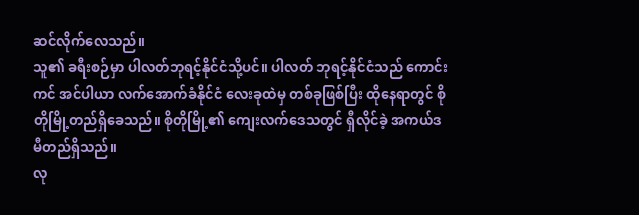ဆင်လိုက်လေသည်။
သူ၏ ခရီးစဉ်မှာ ပါလတ်ဘုရင့်နိုင်ငံသို့ပင်။ ပါလတ် ဘုရင့်နိုင်ငံသည် ကောင်းကင် အင်ပါယာ လက်အောက်ခံနိုင်ငံ လေးခုထဲမှ တစ်ခုဖြစ်ပြီး ထိုနေရာတွင် စိုတိုမြို့တည်ရှိခေသည်။ စိုတိုမြို့၏ ကျေးလက်ဒေသတွင် ရှီလိုင်ခဲ့ အကယ်ဒမီတည်ရှိသည်။
လု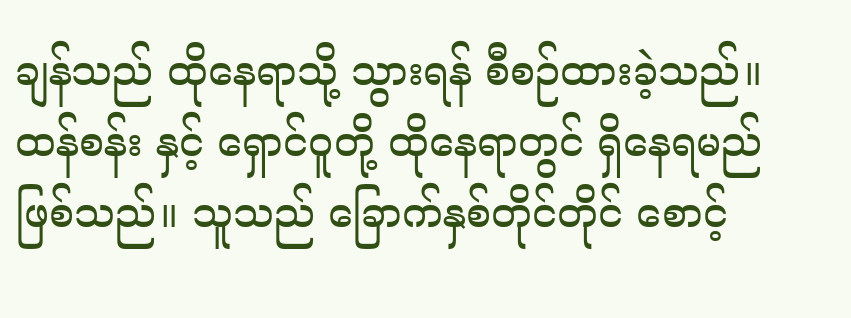ချန်သည် ထိုနေရာသို့ သွားရန် စီစဉ်ထားခဲ့သည်။ ထန်စန်း နှင့် ရှောင်ဝူတို့ ထိုနေရာတွင် ရှိနေရမည် ဖြစ်သည်။ သူသည် ခြောက်နှစ်တိုင်တိုင် စောင့်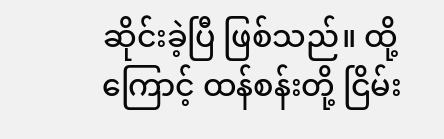ဆိုင်းခဲ့ပြီ ဖြစ်သည်။ ထို့ကြောင့် ထန်စန်းတို့ ငြိမ်း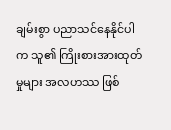ချမ်းစွာ ပညာသင်နေနိုင်ပါက သူ၏ ကြိုးစားအားထုတ်မှုများ အလဟဿ ဖြစ်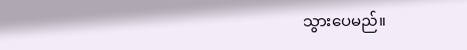သွားပေမည်။